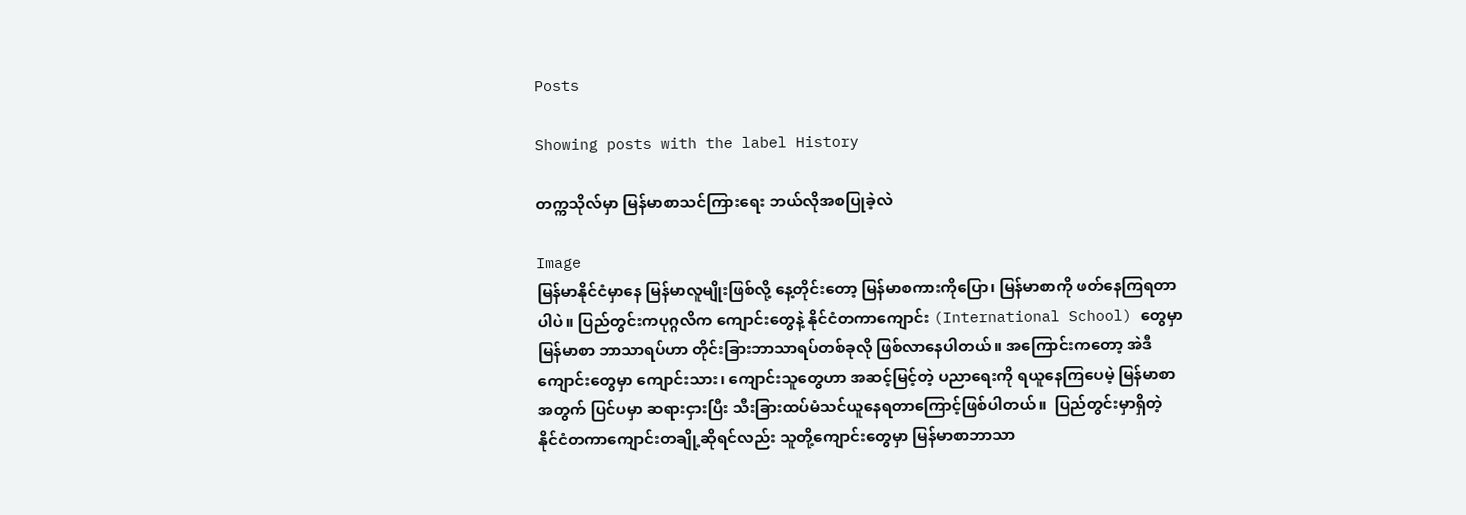Posts

Showing posts with the label History

တက္ကသိုလ်မှာ မြန်မာစာသင်ကြားရေး ဘယ်လိုအစပြုခဲ့လဲ

Image
မြန်မာနိုင်ငံမှာနေ မြန်မာလူမျိုးဖြစ်လို့ နေ့တိုင်းတော့ မြန်မာစကားကိုပြော၊ မြန်မာစာကို ဖတ်နေကြရတာပါပဲ။ ပြည်တွင်းကပုဂ္ဂလိက ကျောင်းတွေနဲ့ နိုင်ငံတကာကျောင်း (International School) တွေမှာ မြန်မာစာ ဘာသာရပ်ဟာ တိုင်းခြားဘာသာရပ်တစ်ခုလို ဖြစ်လာနေပါတယ်။ အကြောင်းကတော့ အဲဒီကျောင်းတွေမှာ ကျောင်းသား၊ ကျောင်းသူတွေဟာ အဆင့်မြင့်တဲ့ ပညာရေးကို ရယူနေကြပေမဲ့ မြန်မာစာအတွက် ပြင်ပမှာ ဆရားငှားပြီး သီးခြားထပ်မံသင်ယူနေရတာကြောင့်ဖြစ်ပါတယ်။  ပြည်တွင်းမှာရှိတဲ့ နိုင်ငံတကာကျောင်းတချို့ဆိုရင်လည်း သူတို့ကျောင်းတွေမှာ မြန်မာစာဘာသာ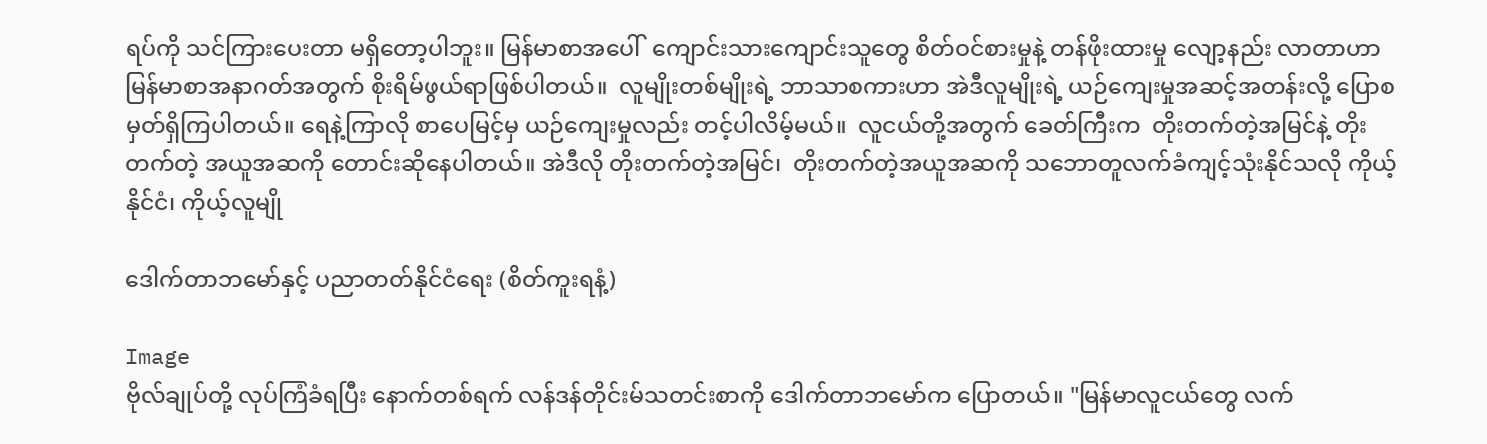ရပ်ကို သင်ကြားပေးတာ မရှိတော့ပါဘူး။ မြန်မာစာအပေါ်  ကျောင်းသားကျောင်းသူတွေ စိတ်ဝင်စားမှုနဲ့ တန်ဖိုးထားမှု လျော့နည်း လာတာဟာ မြန်မာစာအနာဂတ်အတွက် စိုးရိမ်ဖွယ်ရာဖြစ်ပါတယ်။  လူမျိုးတစ်မျိုးရဲ့ ဘာသာစကားဟာ အဲဒီလူမျိုးရဲ့ ယဉ်ကျေးမှုအဆင့်အတန်းလို့ ပြောစမှတ်ရှိကြပါတယ်။ ရေနဲ့ကြာလို စာပေမြင့်မှ ယဉ်ကျေးမှုလည်း တင့်ပါလိမ့်မယ်။  လူငယ်တို့အတွက် ခေတ်ကြီးက  တိုးတက်တဲ့အမြင်နဲ့ တိုးတက်တဲ့ အယူအဆကို တောင်းဆိုနေပါတယ်။ အဲဒီလို တိုးတက်တဲ့အမြင်၊  တိုးတက်တဲ့အယူအဆကို သဘောတူလက်ခံကျင့်သုံးနိုင်သလို ကိုယ့်နိုင်ငံ၊ ကိုယ့်လူမျို

ဒေါက်တာဘမော်နှင့် ပညာတတ်နိုင်ငံရေး (စိတ်ကူးရနံ့)

Image
ဗိုလ်ချုပ်တို့ လုပ်ကြံခံရပြီး နောက်တစ်ရက် လန်ဒန်တိုင်းမ်သတင်းစာကို ဒေါက်တာဘမော်က ပြောတယ်။ "မြန်မာလူငယ်တွေ လက်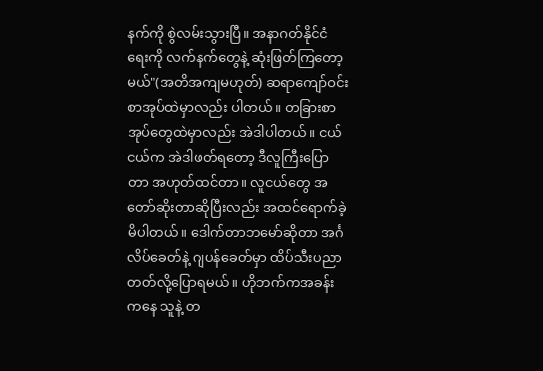နက်ကို စွဲလမ်းသွားပြီ။ အနာဂတ်နိုင်ငံရေးကို လက်နက်တွေနဲ့ ဆုံးဖြတ်ကြတော့မယ်"(အတိအကျမဟုတ်) ဆရာကျော်ဝင်းစာအုပ်ထဲမှာလည်း ပါတယ်။ တခြားစာအုပ်တွေထဲမှာလည်း အဲဒါပါတယ်။ ငယ်ငယ်က အဲဒါဖတ်ရတော့ ဒီလူကြီးပြောတာ အဟုတ်ထင်တာ။ လူငယ်တွေ အတော်ဆိုးတာဆိုပြီးလည်း အထင်ရောက်ခဲ့မိပါတယ်။ ဒေါက်တာဘမော်ဆိုတာ အင်္ဂလိပ်ခေတ်နဲ့ ဂျပန်ခေတ်မှာ ထိပ်သီးပညာတတ်လို့ပြောရမယ်။ ဟိုဘက်ကအခန်းကနေ သူနဲ့ တ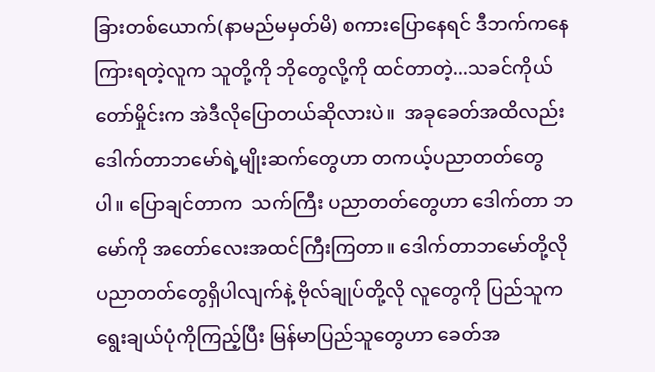ခြားတစ်ယောက်(နာမည်မမှတ်မိ) စကားပြောနေရင် ဒီဘက်ကနေကြားရတဲ့လူက သူတို့ကို ဘိုတွေလို့ကို ထင်တာတဲ့...သခင်ကိုယ်တော်မှိုင်းက အဲဒီလိုပြောတယ်ဆိုလားပဲ။  အခုခေတ်အထိလည်း ဒေါက်တာဘမော်ရဲ့မျိုးဆက်တွေဟာ တကယ့်ပညာတတ်တွေပါ။ ပြောချင်တာက  သက်ကြီး ပညာတတ်တွေဟာ ဒေါက်တာ ဘမော်ကို အတော်လေးအထင်ကြီးကြတာ။ ဒေါက်တာဘမော်တို့လို ပညာတတ်တွေရှိပါလျက်နဲ့ ဗိုလ်ချုပ်တို့လို လူတွေကို ပြည်သူက ရွေးချယ်ပုံကိုကြည့်ပြီး မြန်မာပြည်သူတွေဟာ ခေတ်အ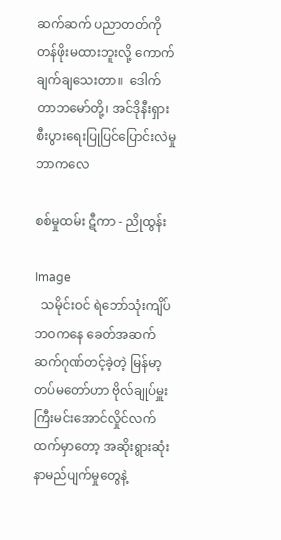ဆက်ဆက် ပညာတတ်ကို တန်ဖိုးမထားဘူးလို့ ကောက်ချက်ချသေးတာ။  ဒေါက်တာဘမော်တို့၊ အင်ဒိုနီးရှား စီးပွားရေးပြုပြင်ပြောင်းလဲမှု ဘာကလေ

စစ်မှုထမ်း ဋီကာ - ညိုထွန်း

Image
  သမိုင်းဝင် ရဲဘော်သုံးကျိပ်ဘဝကနေ ခေတ်အဆက်ဆက်ဂုဏ်တင့်ခဲ့တဲ့ မြန်မာ့တပ်မတော်ဟာ ဗိုလ်ချုပ်မှူးကြီးမင်းအောင်လှိုင်လက်ထက်မှာတော့ အဆိုးရွားဆုံး နာမည်ပျက်မှုတွေနဲ့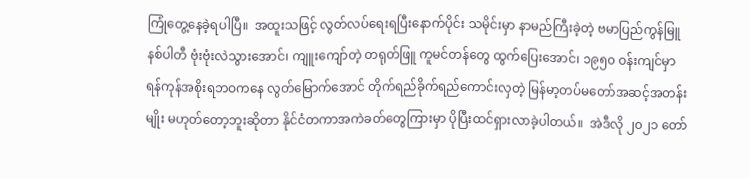ကြုံတွေ့နေခဲ့ရပါပြီ။  အထူးသဖြင့် လွတ်လပ်ရေးရပြီးနောက်ပိုင်း သမိုင်းမှာ နာမည်ကြီးခဲ့တဲ့ ဗမာပြည်ကွန်မြူနစ်ပါတီ ဗုံးဗုံးလဲသွားအောင်၊ ကျူးကျော်တဲ့ တရုတ်ဖြူ ကူမင်တန်တွေ ထွက်ပြေးအောင်၊ ၁၉၅၀ ဝန်းကျင်မှာ ရန်ကုန်အစိုးရဘဝကနေ လွတ်မြောက်အောင် တိုက်ရည်ခိုက်ရည်ကောင်းလှတဲ့ မြန်မာ့တပ်မတော်အဆင့်အတန်းမျိုး မဟုတ်တော့ဘူးဆိုတာ နိုင်ငံတကာအကဲခတ်တွေကြားမှာ ပိုပြီးထင်ရှားလာခဲ့ပါတယ်။  အဲဒီလို ၂၀၂၁ တော်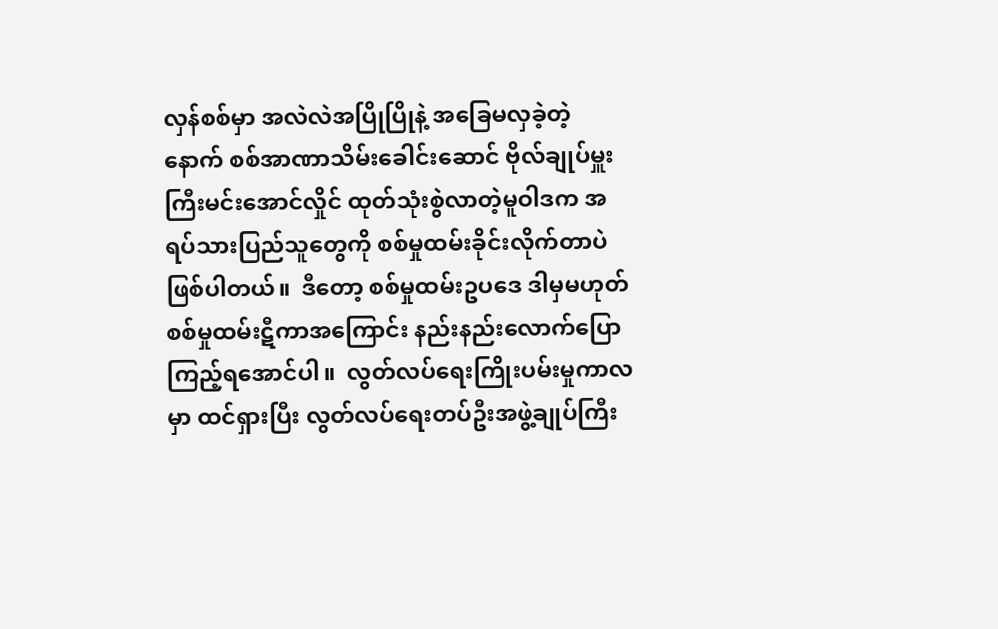လှန်စစ်မှာ အလဲလဲအပြိုပြိုနဲ့ အခြေမလှခဲ့တဲ့နောက် စစ်အာဏာသိမ်းခေါင်းဆောင် ဗိုလ်ချုပ်မှူးကြီးမင်းအောင်လှိုင် ထုတ်သုံးစွဲလာတဲ့မူဝါဒက အရပ်သားပြည်သူတွေကို စစ်မှုထမ်းခိုင်းလိုက်တာပဲ ဖြစ်ပါတယ်။  ဒီတော့ စစ်မှုထမ်းဥပဒေ ဒါမှမဟုတ် စစ်မှုထမ်းဋီကာအကြောင်း နည်းနည်းလောက်ပြောကြည့်ရအောင်ပါ။  လွတ်လပ်ရေးကြိုးပမ်းမှုကာလမှာ ထင်ရှားပြီး လွတ်လပ်ရေးတပ်ဦးအဖွဲ့ချုပ်ကြီး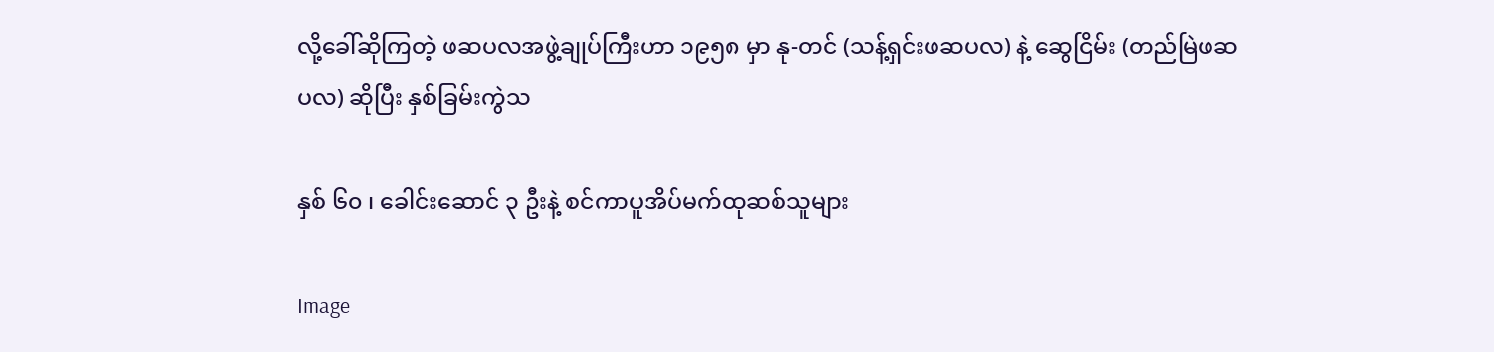လို့ခေါ်ဆိုကြတဲ့ ဖဆပလအဖွဲ့ချုပ်ကြီးဟာ ၁၉၅၈ မှာ နု-တင် (သန့်ရှင်းဖဆပလ) နဲ့ ဆွေငြိမ်း (တည်မြဲဖဆပလ) ဆိုပြီး နှစ်ခြမ်းကွဲသ

နှစ် ၆၀ ၊ ခေါင်းဆောင် ၃ ဦးနဲ့ စင်ကာပူအိပ်မက်ထုဆစ်သူများ

Image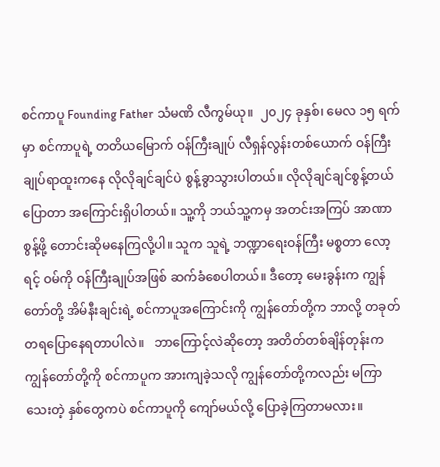စင်ကာပူ Founding Father သံမဏိ လီကွမ်ယု။  ၂၀၂၄ ခုနှစ်၊ မေလ ၁၅ ရက်မှာ စင်ကာပူရဲ့ တတိယမြောက် ဝန်ကြီးချုပ် လီရှန်လွန်းတစ်ယောက် ဝန်ကြီးချုပ်ရာထူးကနေ လိုလိုချင်ချင်ပဲ စွန့်ခွာသွားပါတယ်။ လိုလိုချင်ချင်စွန့်တယ်ပြောတာ အကြောင်းရှိပါတယ်။ သူ့ကို ဘယ်သူ့ကမှ အတင်းအကြပ် အာဏာစွန့်ဖို့ တောင်းဆိုမနေကြလို့ပါ။ သူက သူရဲ့ ဘဏ္ဍာရေးဝန်ကြီး မစ္စတာ လော့ရင့် ဝမ်ကို ဝန်ကြီးချုပ်အဖြစ် ဆက်ခံစေပါတယ်။ ဒီတော့ မေးခွန်းက ကျွန်တော်တို့ အိမ်နီးချင်းရဲ့ စင်ကာပူအကြောင်းကို ကျွန်တော်တို့က ဘာလို့ တခုတ်တရပြောနေရတာပါလဲ။   ဘာကြောင့်လဲဆိုတော့ အတိတ်တစ်ချိန်တုန်းက ကျွန်တော်တို့ကို စင်ကာပူက အားကျခဲ့သလို ကျွန်တော်တို့ကလည်း မကြာသေးတဲ့ နှစ်တွေကပဲ စင်ကာပူကို ကျော်မယ်လို့ ပြောခဲ့ကြတာမလား။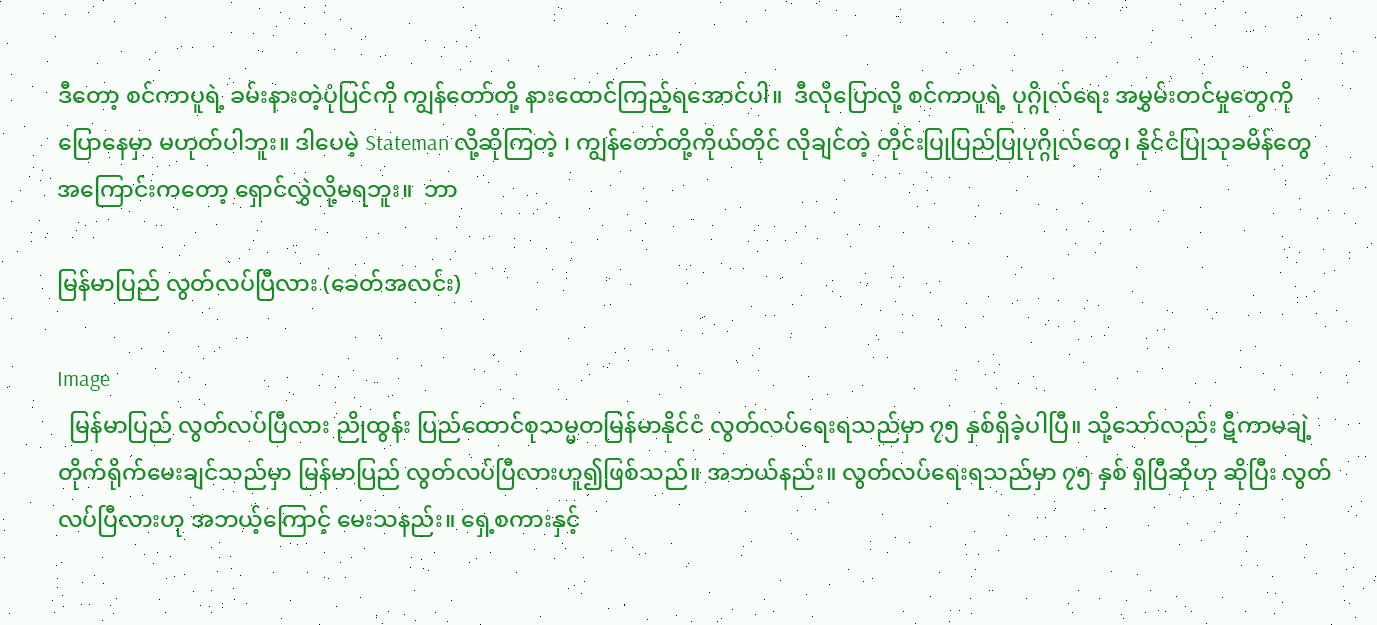ဒီတော့ စင်ကာပူရဲ့ ခမ်းနားတဲ့ပုံပြင်ကို ကျွန်တော်တို့ နားထောင်ကြည့်ရအောင်ပါ။  ဒီလိုပြောလို့ စင်ကာပူရဲ့ ပုဂ္ဂိုလ်ရေး အမွှမ်းတင်မှုတွေကို ပြောနေမှာ မဟုတ်ပါဘူး။ ဒါပေမဲ့ Stateman လို့ဆိုကြတဲ့ ၊ ကျွန်တော်တို့ကိုယ်တိုင် လိုချင်တဲ့ တိုင်းပြုပြည်ပြုပုဂ္ဂိုလ်တွေ၊ နိုင်ငံပြုသုခမိန်တွေ အကြောင်းကတော့ ရှောင်လွှဲလို့မရဘူး။  ဘာ

မြန်မာပြည် လွတ်လပ်ပြီလား (ခေတ်အလင်း)

Image
  မြန်မာပြည် လွတ်လပ်ပြီလား ညိုထွန်း ပြည်ထောင်စုသမ္မတမြန်မာနိုင်ငံ လွတ်လပ်ရေးရသည်မှာ ၇၅ နှစ်ရှိခဲ့ပါပြီ။ သို့သော်လည်း ဋီကာမချဲ့ တိုက်ရိုက်မေးချင်သည်မှာ မြန်မာပြည် လွတ်လပ်ပြီလားဟူ၍ဖြစ်သည်။ အဘယ်နည်း။ လွတ်လပ်ရေးရသည်မှာ ၇၅ နှစ် ရှိပြီဆိုဟု ဆိုပြီး လွတ်လပ်ပြီလားဟု အဘယ့်ကြောင့် မေးသနည်း။ ရှေ့စကားနှင့်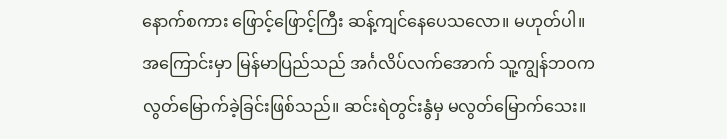နောက်စကား ဖြောင့်ဖြောင့်ကြီး ဆန့်ကျင်နေပေသလော။ မဟုတ်ပါ။ အကြောင်းမှာ မြန်မာပြည်သည် အင်္ဂလိပ်လက်အောက် သူ့ကျွန်ဘဝက လွတ်မြောက်ခဲ့ခြင်းဖြစ်သည်။ ဆင်းရဲတွင်းနွံမှ မလွတ်မြောက်သေး။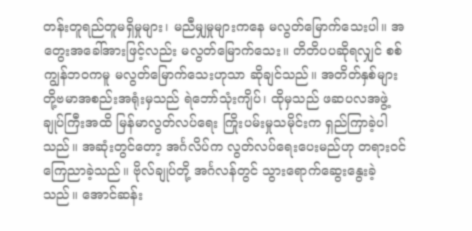တန်းတူရည်တူမရှိမှုများ၊ မညီမျှမှုများကနေ မလွတ်မြောက်သေးပါ။ အတွေးအခေါ်အားဖြင့်လည်း မလွတ်မြောက်သေး။ တိတိပပဆိုရလျှင် စစ်ကျွန်ဘဝကမူ မလွတ်မြောက်သေးဟုသာ ဆိုချင်သည်။ အတိတ်နှစ်များ တို့ဗမာအစည်းအရုံးမှသည် ရဲဘော်သုံးကျိပ်၊ ထိုမှသည် ဖဆပလအဖွဲ့ချုပ်ကြီးအထိ မြန်မာလွတ်လပ်ရေး ကြိုးပမ်းမှုသမိုင်းက ရှည်ကြာခဲ့ပါသည်။ အဆုံးတွင်တော့ အင်္ဂလိပ်က လွတ်လပ်ရေးပေးမည်ဟု တရားဝင်ကြေညာခဲ့သည်။ ဗိုလ်ချုပ်တို့ အင်္ဂလန်တွင် သွားရောက်ဆွေးနွေးခဲ့သည်။ အောင်ဆန်း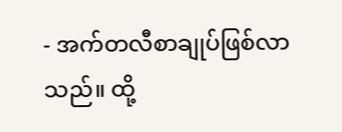- အက်တလီစာချုပ်ဖြစ်လာသည်။ ထို့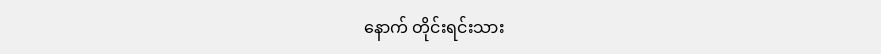နောက် တိုင်းရင်းသား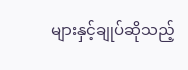များနှင့်ချုပ်ဆိုသည့်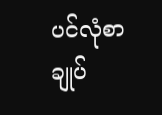ပင်လုံစာချုပ်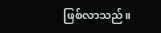ဖြစ်လာသည်။